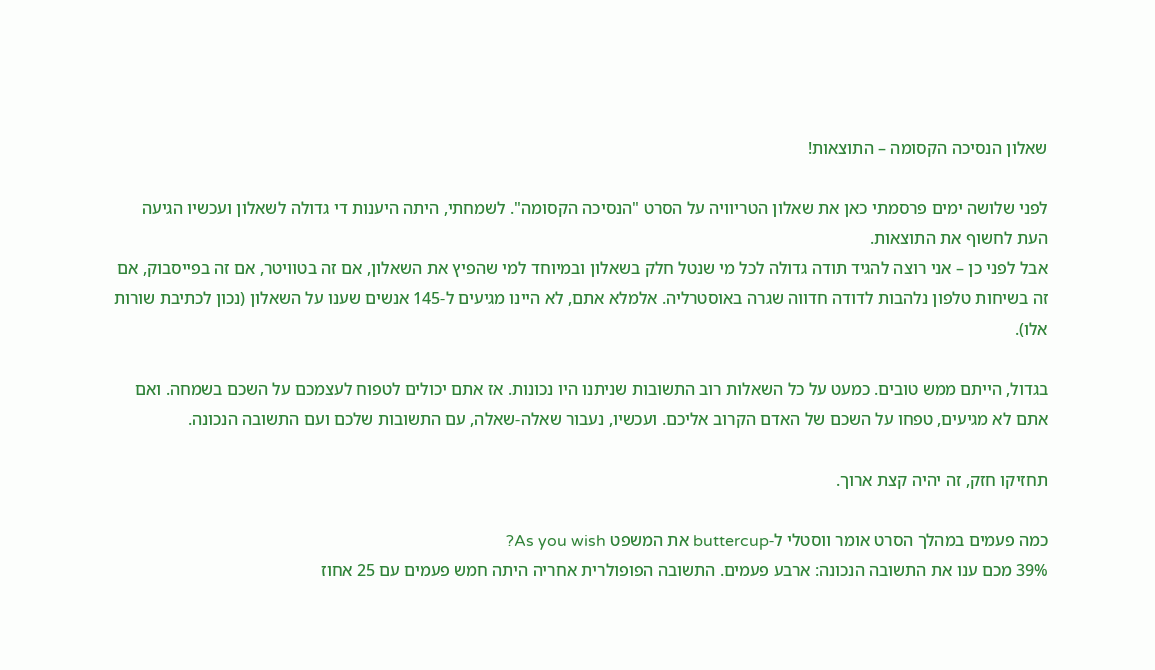שאלון הנסיכה הקסומה – התוצאות!

לפני שלושה ימים פרסמתי כאן את שאלון הטריוויה על הסרט "הנסיכה הקסומה". לשמחתי, היתה היענות די גדולה לשאלון ועכשיו הגיעה העת לחשוף את התוצאות.
אבל לפני כן – אני רוצה להגיד תודה גדולה לכל מי שנטל חלק בשאלון ובמיוחד למי שהפיץ את השאלון, אם זה בטוויטר, אם זה בפייסבוק, אם זה בשיחות טלפון נלהבות לדודה חדווה שגרה באוסטרליה. אלמלא אתם, לא היינו מגיעים ל-145 אנשים שענו על השאלון (נכון לכתיבת שורות אלו).

בגדול, הייתם ממש טובים. כמעט על כל השאלות רוב התשובות שניתנו היו נכונות. אז אתם יכולים לטפוח לעצמכם על השכם בשמחה. ואם אתם לא מגיעים, טפחו על השכם של האדם הקרוב אליכם. ועכשיו, נעבור שאלה-שאלה, עם התשובות שלכם ועם התשובה הנכונה.

תחזיקו חזק, זה יהיה קצת ארוך.

כמה פעמים במהלך הסרט אומר ווסטלי ל-buttercup את המשפט As you wish?
39% מכם ענו את התשובה הנכונה: ארבע פעמים. התשובה הפופולרית אחריה היתה חמש פעמים עם 25 אחוז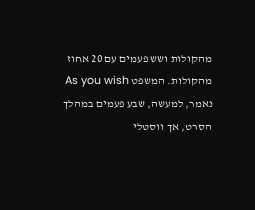מהקולות ושש פעמים עם 20 אחוז מהקולות. המשפט As you wish נאמר, למעשה, שבע פעמים במהלך הסרט, אך ווסטלי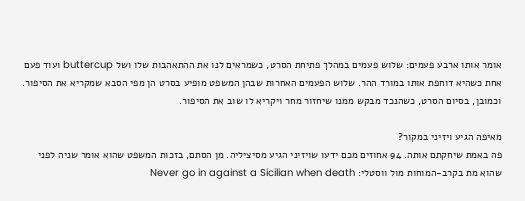אומר אותו ארבע פעמים: שלוש פעמים במהלך פתיחת הסרט, כשמראים לנו את ההתאהבות שלו ושל buttercup ועוד פעם אחת כשהיא דוחפת אותו במורד ההר. שלוש הפעמים האחרות שבהן המשפט מופיע בסרט הן מפי הסבא שמקריא את הסיפור. וכמובן, בסיום הסרט, כשהנכד מבקש ממנו שיחזור מחר ויקריא לו שוב את הסיפור.

מאיפה הגיע ויזיני במקור?
פה באמת שיחקתם אותה. 94 אחוזים מכם ידעו שויזיני הגיע מסיציליה. מן הסתם, בזכות המשפט שהוא אומר שניה לפני שהוא מת בקרב-המוחות מול ווסטלי: Never go in against a Sicilian when death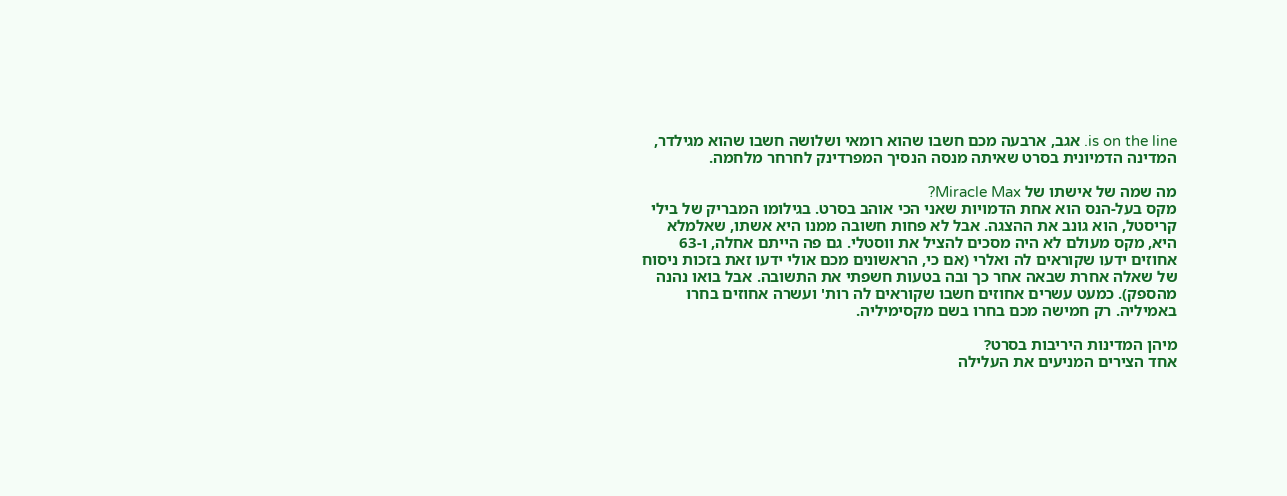is on the line. אגב, ארבעה מכם חשבו שהוא רומאי ושלושה חשבו שהוא מגילדר, המדינה הדמיונית בסרט שאיתה מנסה הנסיך המפרדינק לחרחר מלחמה.

מה שמה של אישתו של Miracle Max?
מקס בעל-הנס הוא אחת הדמויות שאני הכי אוהב בסרט. בגילומו המבריק של בילי קריסטל, הוא גונב את ההצגה. אבל לא פחות חשובה ממנו היא אשתו, שאלמלא היא, מקס מעולם לא היה מסכים להציל את ווסטלי. גם פה הייתם אחלה, ו-63 אחוזים ידעו שקוראים לה ואלרי (אם כי, הראשונים מכם אולי ידעו זאת בזכות ניסוח של שאלה אחרת שבאה אחר כך ובה בטעות חשפתי את התשובה. אבל בואו נהנה מהספק). כמעט עשרים אחוזים חשבו שקוראים לה רות' ועשרה אחוזים בחרו באמיליה. רק חמישה מכם בחרו בשם מקסימיליה.

מיהן המדינות היריבות בסרט?
אחד הצירים המניעים את העלילה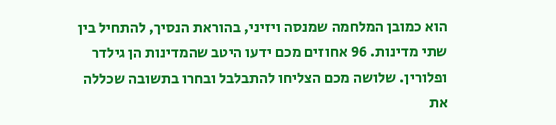הוא כמובן המלחמה שמנסה ויזיני, בהוראת הנסיך, להתחיל בין שתי מדינות. 96 אחוזים מכם ידעו היטב שהמדינות הן גילדר ופלורין. שלושה מכם הצליחו להתבלבל ובחרו בתשובה שכללה את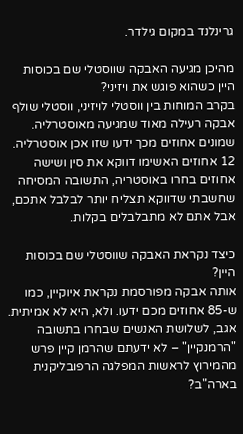גרינלנד במקום גילדר.

מהיכן מגיעה האבקה שווסטלי שם בכוסות היין כשהוא פוגש את ויזיני?
בקרב המוחות בין ווסטלי לויזיני, ווסטלי שולף אבקה רעילה מאוד שמגיעה מאוסטרליה. שמונים אחוזים מכך ידעו שזו אכן אוסטרליה. 12 אחוזים האשימו דווקא את סין ושישה אחוזים בחרו באוסטריה, התשובה המסיחה שחשבתי שדווקא תצליח יותר לבלבל אתכם, אבל אתם לא מתבלבלים בקלות.

כיצד נקראת האבקה שווסטלי שם בכוסות היין?
אותה אבקה מפורסמת נקראת איוקיין, כמו ש-85 אחוזים מכם ידעו. ולא, היא לא אמיתית. אגב, לשלושת האנשים שבחרו בתשובה "הרמנקיין" – לא ידעתם שהרמן קיין פרש מהמירוץ לראשות המפלגה הרפובליקנית בארה"ב?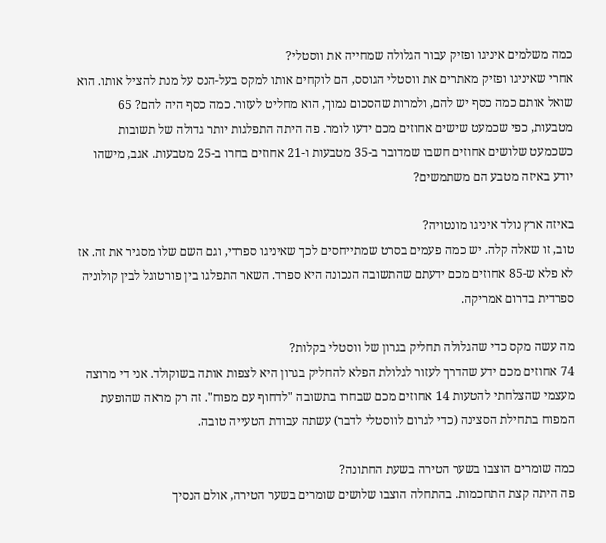כמה משלמים איניגו ופזיק עבור הגלולה שמחייה את ווסטלי?
אחרי שאיניגו ופזיק מאתרים את ווסטלי הגוסס, הם לוקחים אותו למקס בעל-הנס על מנת להציל אותו. הוא שואל אותם כמה כסף יש להם, ולמרות שהסכום נמוך, הוא מחליט לעזור. כמה כסף היה להם? 65 מטבעות, כפי שכמעט שישים אחוזים מכם ידעו לומר. פה היתה התפלגות יותר גדולה של תשובות כשכמעט שלושים אחוזים חשבו שמדובר ב-35 מטבעות ו-21 אחוזים בחרו ב-25 מטבעות. אגב, מישהו יודע באיזה מטבע הם משתמשים?

באיזה ארץ נולד איניגו מונטויה?
טוב, זו שאלה קלה. יש כמה פעמים בסרט שמתייחסים לכך שאיניגו ספרדי, וגם השם שלו מסגיר את זה. אז לא פלא ש-85 אחוזים מכם ידעתם שהתשובה הנכונה היא ספרד. השאר התפלגו בין פורטוגל לבין קולוניה ספרדית בדרום אמריקה.

מה עשה מקס כדי שהגלולה תחליק בגרון של ווסטלי בקלות?
74 אחוזים מכם ידע שהדרך לעזור לגלולת הפלא להחליק בגרון היא לצפות אותה בשוקולד. אני די מרוצה מעצמי שהצלחתי להטעות 14 אחוזים מכם שבחרו בתשובה "לדחוף עם מפוח". זה רק מראה שהופעת המפוח בתחילת הסצינה (כדי לגרום לווסטלי לדבר) עשתה עבודת הטעייה טובה.

כמה שומרים הוצבו בשער הטירה בשעת החתונה?
פה היתה קצת התחכמות. בהתחלה הוצבו שלושים שומרים בשער הטירה, אולם הנסיך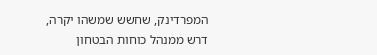המפרדינק, שחשש שמשהו יקרה, דרש ממנהל כוחות הבטחון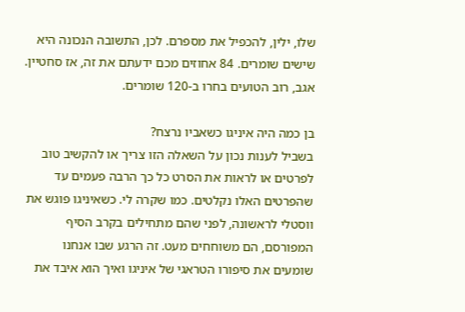שלו, ילין, להכפיל את מספרם. לכן, התשובה הנכונה היא שישים שומרים. 84 אחוזים מכם ידעתם את זה, אז סחטיין. אגב, רוב הטועים בחרו ב-120 שומרים.

בן כמה היה איניגו כשאביו נרצח?
בשביל לענות נכון על השאלה הזו צריך או להקשיב טוב לפרטים או לראות את הסרט כל כך הרבה פעמים עד שהפרטים האלו נקלטים. כמו שקרה לי. כשאיניגו פוגש את ווסטלי לראשונה, לפני שהם מתחילים בקרב הסיף המפורסם, הם משוחחים מעט. זה הרגע שבו אנחנו שומעים את סיפורו הטראגי של איניגו ואיך הוא איבד את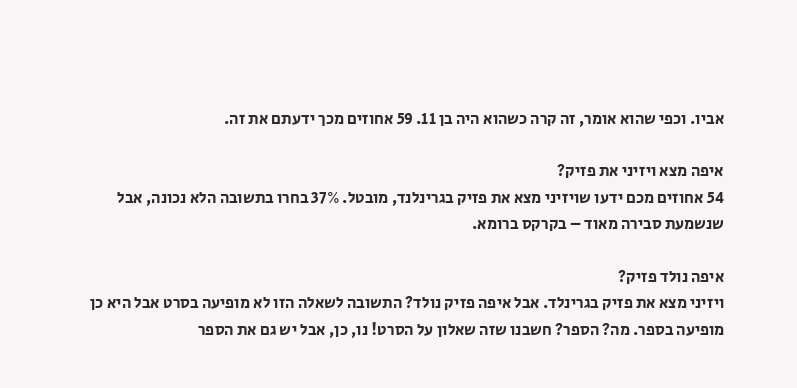אביו. וכפי שהוא אומר, זה קרה כשהוא היה בן 11. 59 אחוזים מכך ידעתם את זה.

איפה מצא ויזיני את פזיק?
54 אחוזים מכם ידעו שויזיני מצא את פזיק בגרינלנד, מובטל. 37% בחרו בתשובה הלא נכונה, אבל שנשמעת סבירה מאוד – בקרקס ברומא.

איפה נולד פזיק?
ויזיני מצא את פזיק בגרינלד. אבל איפה פזיק נולד? התשובה לשאלה הזו לא מופיעה בסרט אבל היא כן מופיעה בספר. מה? הספר? חשבנו שזה שאלון על הסרט! נו, כן, אבל יש גם את הספר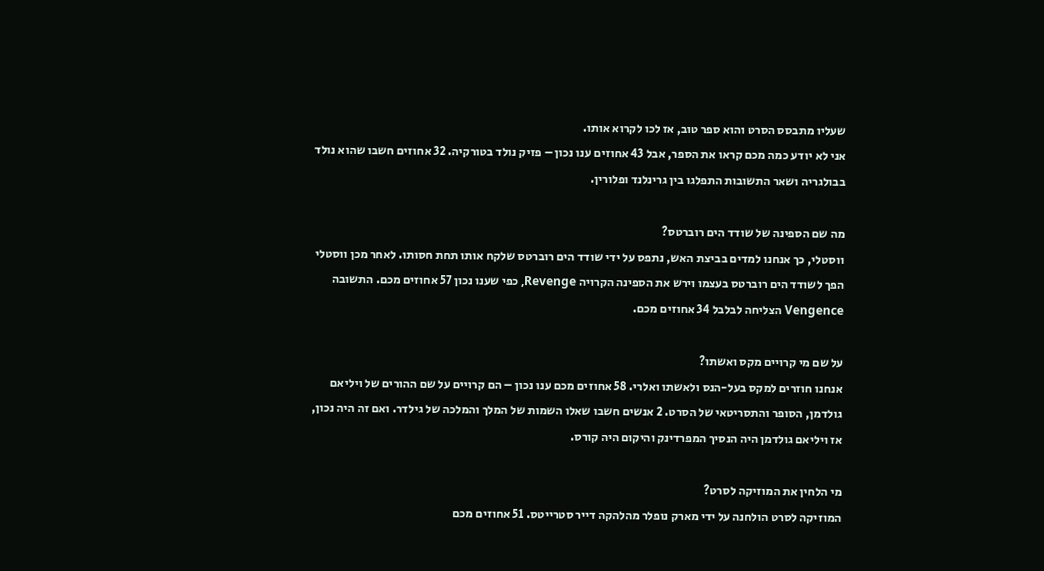שעליו מתבסס הסרט והוא ספר טוב, אז לכו לקרוא אותו.
אני לא יודע כמה מכם קראו את הספר, אבל 43 אחוזים ענו נכון – פזיק נולד בטורקיה. 32 אחוזים חשבו שהוא נולד בבולגריה ושאר התשובות התפלגו בין גרינלנד ופלורין.

מה שם הספינה של שודד הים רוברטס?
ווסטלי, כך אנחנו למדים בביצת האש, נתפס על ידי שודד הים רוברטס שלקח אותו תחת חסותו. לאחר מכן ווסטלי הפך לשודד הים רוברטס בעצמו וירש את הספינה הקרויה Revenge, כפי שענו נכון 57 אחוזים מכם. התשובה Vengence הצליחה לבלבל 34 אחוזים מכם.

על שם מי קרויים מקס ואשתו?
אנחנו חוזרים למקס בעל-הנס ולאשתו ואלרי. 58 אחוזים מכם ענו נכון – הם קרויים על שם ההורים של ויליאם גולדמן, הסופר והתסריטאי של הסרט. 2 אנשים חשבו שאלו השמות של המלך והמלכה של גילדר. ואם זה היה נכון, אז ויליאם גולדמן היה הנסיך המפרדינק והיקום היה קורס.

מי הלחין את המוזיקה לסרט?
המוזיקה לסרט הולחנה על ידי מארק נופלר מהלהקה דייר סטרייטס. 51 אחוזים מכם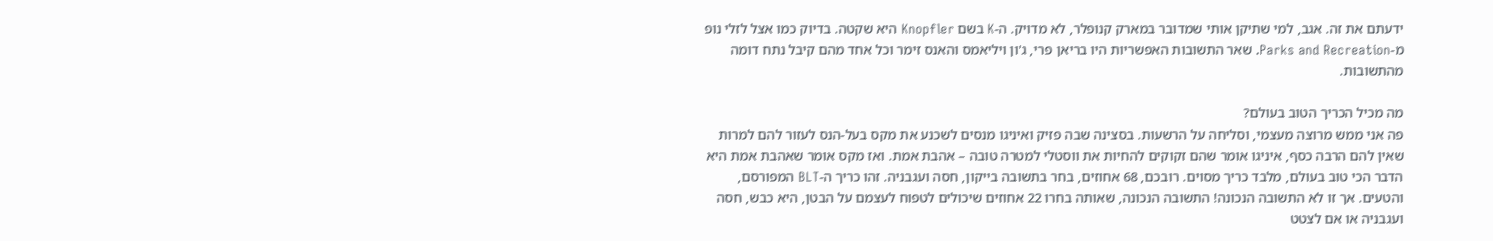ידעתם את זה. אגב, למי שתיקן אותי שמדובר במארק קנופלר, לא מדויק. ה-K בשם Knopfler היא שקטה. בדיוק כמו אצל לזלי נופ מ-Parks and Recreation. שאר התשובות האפשריות היו בריאן פרי, ג'ון ויליאמס והאנס זימר וכל אחד מהם קיבל נתח דומה מהתשובות.

מה מכיל הכריך הטוב בעולם?
פה אני ממש מרוצה מעצמי, וסליחה על הרשעות. בסצינה שבה פזיק ואיניגו מנסים לשכנע את מקס בעל-הנס לעזור להם למרות שאין להם הרבה כסף, איניגו אומר שהם זקוקים להחיות את ווסטלי למטרה טובה – אהבת אמת. ואז מקס אומר שאהבת אמת היא הדבר הכי טוב בעולם, מלבד כריך מסוים. רובכם, 68 אחוזים, בחר בתשובה בייקון, חסה ועגבניה. זהו כריך ה-BLT המפורסם, והטעים. אך זו לא התשובה הנכונה! התשובה הנכונה, שאותה בחרו 22 אחוזים שיכולים לטפוח לעצמם על הבטן, היא כבש, חסה ועגבניה או אם לצטט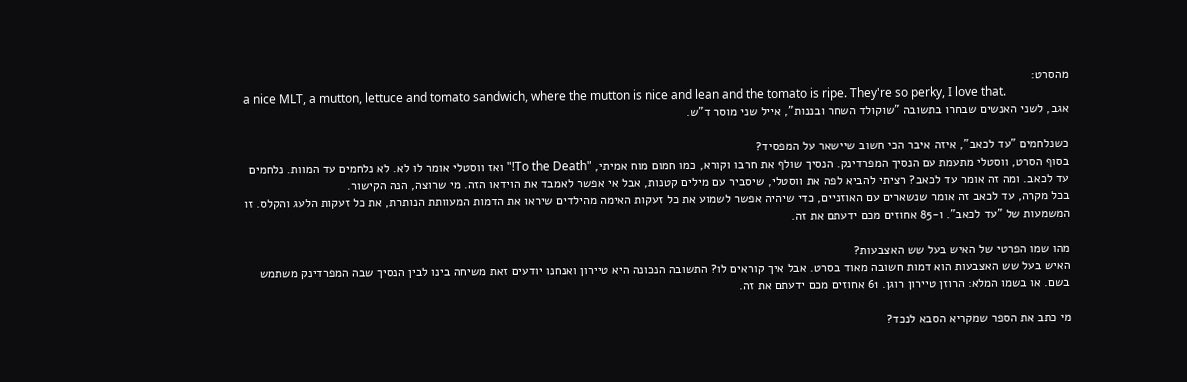מהסרט:
a nice MLT, a mutton, lettuce and tomato sandwich, where the mutton is nice and lean and the tomato is ripe. They're so perky, I love that.
אגב, לשני האנשים שבחרו בתשובה "שוקולד השחר ובננות", אייל שני מוסר ד"ש.

כשנלחמים "עד לכאב", איזה איבר הכי חשוב שיישאר על המפסיד?
בסוף הסרט, ווסטלי מתעמת עם הנסיך המפרדינק. הנסיך שולף את חרבו וקורא, כמו חמום מוח אמיתי, "To the Death!" ואז ווסטלי אומר לו לא. לא נלחמים עד המוות. נלחמים עד לכאב. ומה זה אומר עד לכאב? רציתי להביא לפה את ווסטלי, שיסביר עם מילים קטנות, אבל אי אפשר לאמבד את הוידאו הזה. מי שרוצה, הנה הקישור.
בכל מקרה, עד לכאב זה אומר שנשארים עם האוזניים, כדי שיהיה אפשר לשמוע את כל זעקות האימה מהילדים שיראו את הדמות המעוותת הנותרת, את כל זעקות הלעג והקלס. זו המשמעות של "עד לכאב". ו-85 אחוזים מכם ידעתם את זה.

מהו שמו הפרטי של האיש בעל שש האצבעות?
האיש בעל שש האצבעות הוא דמות חשובה מאוד בסרט. אבל איך קוראים לו? התשובה הנכונה היא טיירון ואנחנו יודעים זאת משיחה בינו לבין הנסיך שבה המפרדינק משתמש בשם. או בשמו המלא: הרוזן טיירון רוגן. 61 אחוזים מכם ידעתם את זה.

מי כתב את הספר שמקריא הסבא לנכד?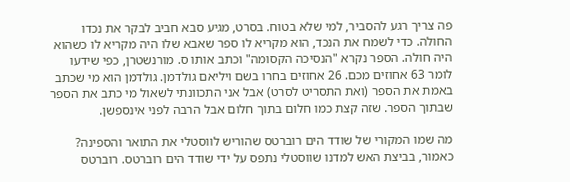פה צריך רגע להסביר, למי שלא בטוח. בסרט, מגיע סבא חביב לבקר את נכדו החולה. כדי לשמח את הנכד, הוא מקריא לו ספר שאבא שלו היה מקריא לו כשהוא היה חולה. הספר נקרא "הנסיכה הקסומה" וכתב אותו ס. מורנשטרן, כפי שידעו לומר 63 אחוזים מכם. 26 אחוזים בחרו בשם ויליאם גולדמן. גולדמן הוא מי שכתב באמת את הספר (ואת התסריט לסרט) אבל אני התכוונתי לשאול מי כתב את הספר שבתוך הספר. שזה קצת כמו חלום בתוך חלום אבל הרבה לפני אינספשן.

מה שמו המקורי של שודד הים רוברטס שהוריש לווסטלי את התואר והספינה?
כאמור, בביצת האש למדנו שווסטלי נתפס על ידי שודד הים רוברטס. רוברטס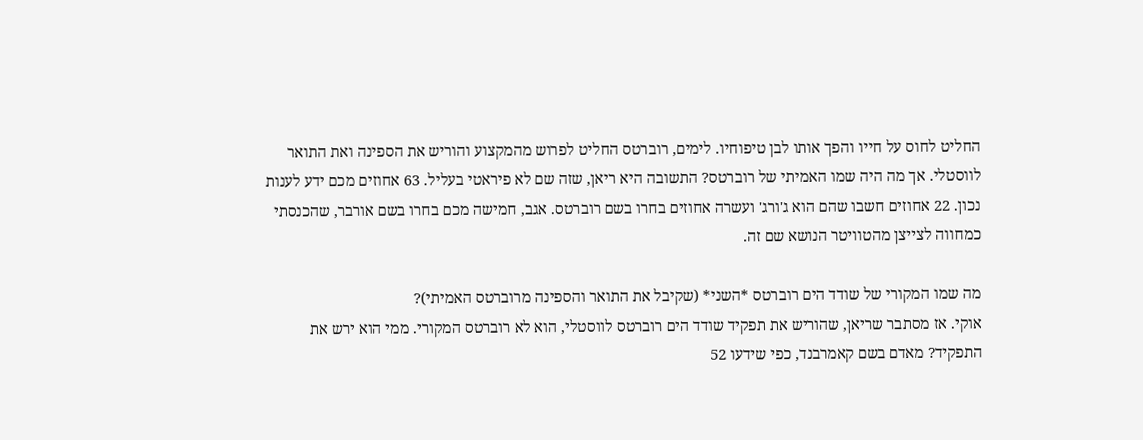החליט לחוס על חייו והפך אותו לבן טיפוחיו. לימים, רוברטס החליט לפרוש מהמקצוע והוריש את הספינה ואת התואר לווסטלי. אך מה היה שמו האמיתי של רוברטס? התשובה היא ריאן, שזה שם לא פיראטי בעליל. 63 אחוזים מכם ידע לענות נכון. 22 אחוזים חשבו שהם הוא ג'ורג' ועשרה אחוזים בחרו בשם רוברטס. אגב, חמישה מכם בחרו בשם אורבר, שהכנסתי כמחווה לצייצן מהטוויטר הנושא שם זה.

מה שמו המקורי של שודד הים רוברטס *השני* (שקיבל את התואר והספינה מרוברטס האמיתי)?
אוקי. אז מסתבר שריאן, שהוריש את תפקיד שודד הים רוברטס לווסטלי, הוא לא רוברטס המקורי. ממי הוא ירש את התפקיד? מאדם בשם קאמרבנד, כפי שידעו 52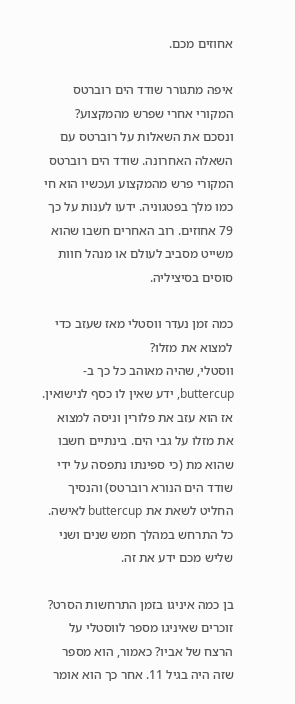אחוזים מכם.

איפה מתגורר שודד הים רוברטס המקורי אחרי שפרש מהמקצוע?
ונסכם את השאלות על רוברטס עם השאלה האחרונה. שודד הים רוברטס המקורי פרש מהמקצוע ועכשיו הוא חי כמו מלך בפטגוניה. ידעו לענות על כך 79 אחוזים. רוב האחרים חשבו שהוא משייט מסביב לעולם או מנהל חוות סוסים בסיציליה.

כמה זמן נעדר ווסטלי מאז שעזב כדי למצוא את מזלו?
ווסטלי, שהיה מאוהב כל כך ב-buttercup, ידע שאין לו כסף לנישואין. אז הוא עזב את פלורין וניסה למצוא את מזלו על גבי הים. בינתיים חשבו שהוא מת (כי ספינתו נתפסה על ידי שודד הים הנורא רוברטס) והנסיך החליט לשאת את buttercup לאישה. כל התרחש במהלך חמש שנים ושני שליש מכם ידע את זה.

בן כמה איניגו בזמן התרחשות הסרט?
זוכרים שאיניגו מספר לווסטלי על הרצח של אביו? כאמור, הוא מספר שזה היה בגיל 11. אחר כך הוא אומר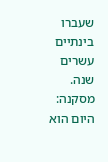שעברו בינתיים עשרים שנה. מסקנה: היום הוא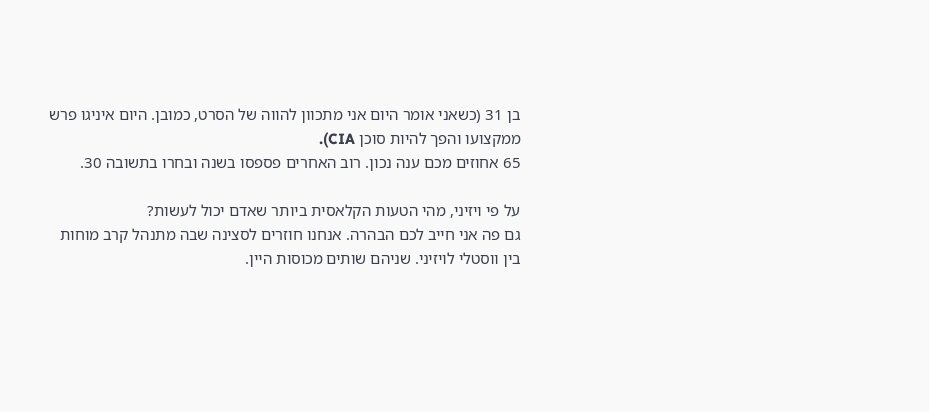בן 31 (כשאני אומר היום אני מתכוון להווה של הסרט, כמובן. היום איניגו פרש ממקצועו והפך להיות סוכן CIA).
65 אחוזים מכם ענה נכון. רוב האחרים פספסו בשנה ובחרו בתשובה 30.

על פי ויזיני, מהי הטעות הקלאסית ביותר שאדם יכול לעשות?
גם פה אני חייב לכם הבהרה. אנחנו חוזרים לסצינה שבה מתנהל קרב מוחות בין ווסטלי לויזיני. שניהם שותים מכוסות היין.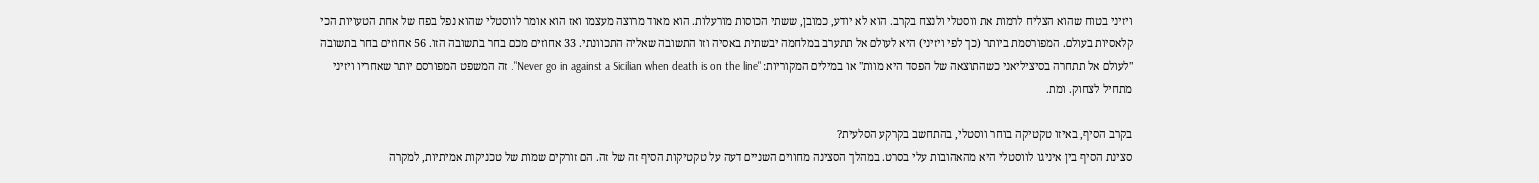ויזיני בטוח שהוא הצליח לרמות את ווסטלי ולנצח בקרב. הוא לא יודע, כמובן, ששתי הכוסות מורעלות. הוא מאוד מרוצה מעצמו ואז הוא אומר לווסטלי שהוא נפל בפח של אחת הטעויות הכי קלאסיות בעולם. המפורסמת ביותר (כך לפי ויזיני) היא לעולם אל תתערב במלחמה יבשתית באסיה וזו התשובה שאליה התכוונתי. 33 אחוזים מכם בחר בתשובה הזו. 56 אחוזים בחר בתשובה "לעולם אל תתחרה בסיציליאני כשהתוצאה של הפסד היא מוות" או במילים המקוריות: "Never go in against a Sicilian when death is on the line". זה המשפט המפורסם יותר שאחריו ויזיני מתחיל לצחוק. ומת.

בקרב הסיף, באיזו טקטיקה בוחר ווסטלי, בהתחשב בקרקע הסלעית?
סצינת הסיף בין איניגו לווסטלי היא מהאהובות עלי בסרט. במהלך הסצינה מחווים השניים דעה על טקטיקות הסיף זה של זה. הם זורקים שמות של טכניקות אמיתיות, למקרה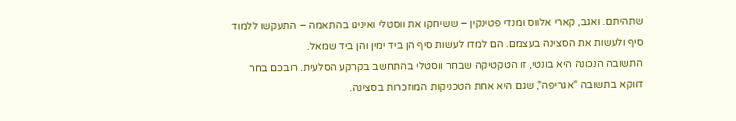שתהיתם. ואגב, קארי אלווס ומנדי פטינקין – ששיחקו את ווסטלי ואיניגו בהתאמה – התעקשו ללמוד סיף ולעשות את הסצינה בעצמם. הם למדו לעשות סיף הן ביד ימין והן ביד שמאל.
התשובה הנכונה היא בונטי, זו הטקטיקה שבחר ווסטלי בהתחשב בקרקע הסלעית. רובכם בחר דווקא בתשובה "אגריפה", שגם היא אחת הטכניקות המוזכרות בסצינה.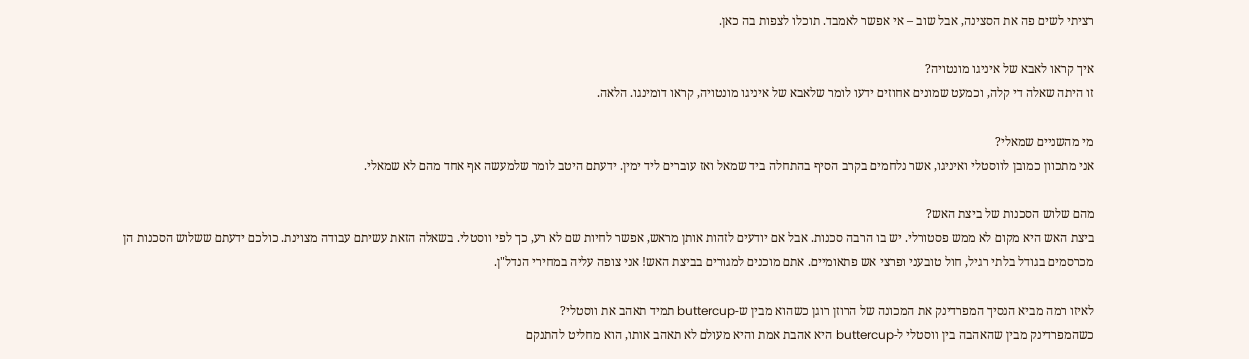רציתי לשים פה את הסצינה, אבל שוב – אי אפשר לאמבד. תוכלו לצפות בה כאן.

איך קראו לאבא של איניגו מונטויה?
זו היתה שאלה די קלה, וכמעט שמונים אחוזים ידעו לומר שלאבא של איניגו מונטויה, קראו דומינגו. הלאה.

מי מהשניים שמאלי?
אני מתכוון כמובן לווסטלי ואיניגו, אשר נלחמים בקרב הסיף בהתחלה ביד שמאל ואז עוברים ליד ימין. ידעתם היטב לומר שלמעשה אף אחד מהם לא שמאלי.

מהם שלוש הסכנות של ביצת האש?
ביצת האש היא מקום לא ממש פסטורלי. יש בו הרבה סכנות. אבל אם יודעים לזהות אותן מראש, אפשר לחיות שם לא רע, כך לפי ווסטלי. בשאלה הזאת עשיתם עבודה מצוינת. כולכם ידעתם ששלוש הסכנות הן מכרסמים בגודל בלתי רגיל, חול טובעני ופרצי אש פתאומיים. אתם מוכנים למגורים בביצת האש! אני צופה עליה במחירי הנדל"ן.

לאיזו רמה מביא הנסיך המפרדינק את המכונה של הרוזן רוגן כשהוא מבין ש-buttercup תמיד תאהב את ווסטלי?
כשהמפרדינק מבין שהאהבה בין ווסטלי ל-buttercup היא אהבת אמת והיא מעולם לא תאהב אותו, הוא מחליט להתנקם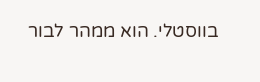בווסטלי. הוא ממהר לבור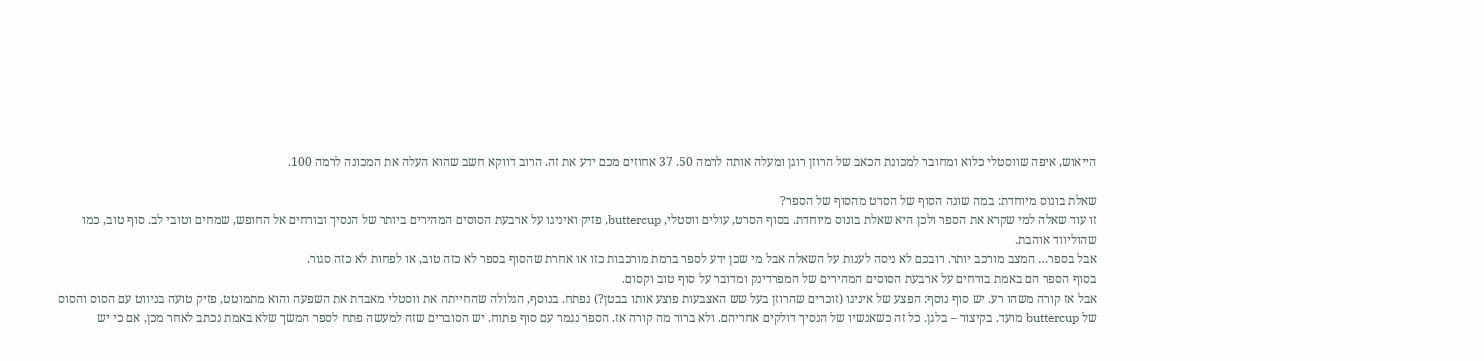הייאוש, איפה שווסטלי כלוא ומחובר למכונת הכאב של הרוזן רוגן ומעלה אותה לרמה 50. 37 אחוזים מכם ידע את זה. הרוב דווקא חשב שהוא העלה את המכונה לרמה 100.

שאלת בונוס מיוחדת: במה שונה הסוף של הסרט מהסוף של הספר?
זו עוד שאלה למי שקרא את הספר ולכן היא שאלת בונוס מיוחדת. בסוף הסרט, עולים ווסטלי, buttercup, פזיק ואיניגו על ארבעת הסוסים המהירים ביותר של הנסיך ובורחים אל החופש, שמחים וטובי לב. סוף טוב, כמו שהוליווד אוהבת.
אבל בספר… המצב מורכב יותר. רובכם לא ניסה לענות על השאלה אבל מי שכן ידע לספר ברמת מורכבות כזו או אחרת שהסוף בספר לא כזה טוב, או לפחות לא כזה סגור.
בסוף הספר הם באמת בורחים על ארבעת הסוסים המהירים של המפרדינק ומדובר על סוף טוב וקסום.
אבל אז קורה משהו רע. יש סוף נוסף: הפצע של איניגו (זוכרים שהרוזן בעל שש האצבעות פוצע אותו בבטן?) נפתח. בנוסף, הגלולה שהחייתה את ווסטלי מאבדת את השפעה והוא מתמוטט, פזיק טועה בניווט עם הסוס והסוס של buttercup מועד. בקיצור – בלגן. כל זה כשאנשיו של הנסיך דולקים אחריהם. ולא ברור מה קורה אז. הספר נגמר עם סוף פתוח. יש הסוברים שזה למעשה פתח לספר המשך שלא באמת נכתב לאחר מכן, אם כי יש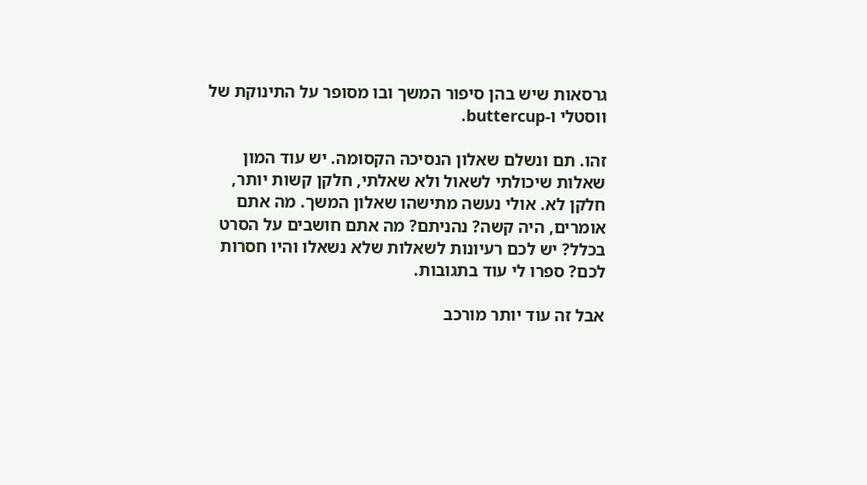גרסאות שיש בהן סיפור המשך ובו מסופר על התינוקת של ווסטלי ו-buttercup.

זהו. תם ונשלם שאלון הנסיכה הקסומה. יש עוד המון שאלות שיכולתי לשאול ולא שאלתי, חלקן קשות יותר, חלקן לא. אולי נעשה מתישהו שאלון המשך. מה אתם אומרים, היה קשה? נהניתם? מה אתם חושבים על הסרט בכלל? יש לכם רעיונות לשאלות שלא נשאלו והיו חסרות לכם? ספרו לי עוד בתגובות.

אבל זה עוד יותר מורכב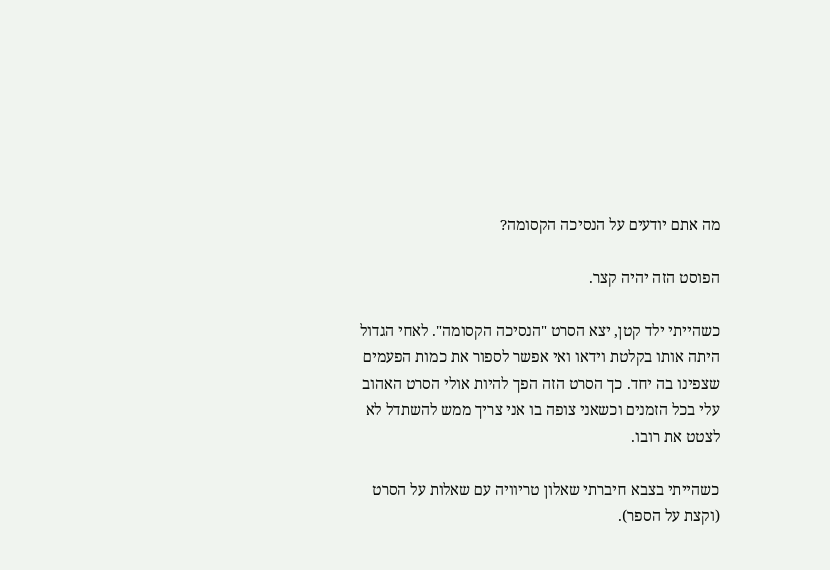מה אתם יודעים על הנסיכה הקסומה?

הפוסט הזה יהיה קצר.

כשהייתי ילד קטן, יצא הסרט "הנסיכה הקסומה". לאחי הגדול היתה אותו בקלטת וידאו ואי אפשר לספור את כמות הפעמים שצפינו בה יחד. כך הסרט הזה הפך להיות אולי הסרט האהוב עלי בכל הזמנים וכשאני צופה בו אני צריך ממש להשתדל לא לצטט את רובו.

כשהייתי בצבא חיברתי שאלון טריוויה עם שאלות על הסרט (וקצת על הספר).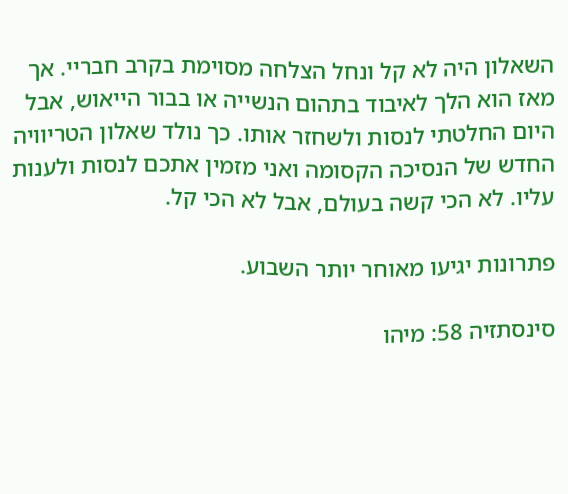השאלון היה לא קל ונחל הצלחה מסוימת בקרב חבריי. אך מאז הוא הלך לאיבוד בתהום הנשייה או בבור הייאוש, אבל היום החלטתי לנסות ולשחזר אותו. כך נולד שאלון הטריוויה החדש של הנסיכה הקסומה ואני מזמין אתכם לנסות ולענות עליו. לא הכי קשה בעולם, אבל לא הכי קל.

פתרונות יגיעו מאוחר יותר השבוע.

סינסתזיה 58: מיהו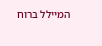המיילל ברוח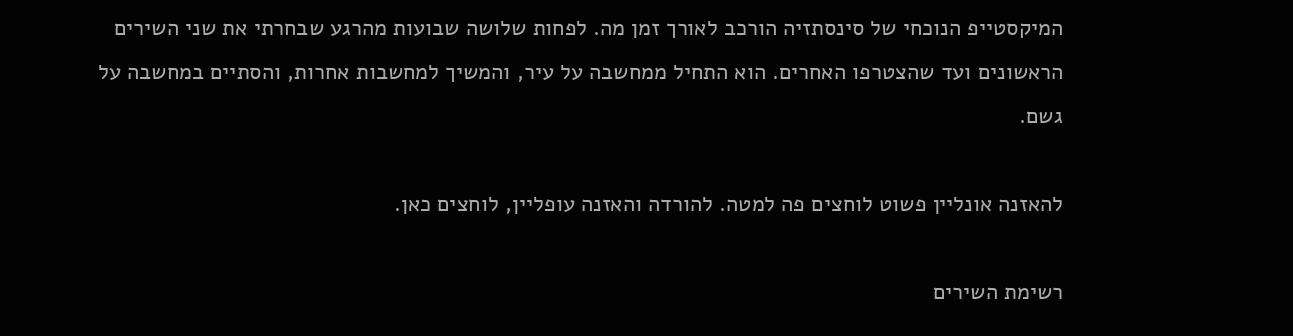המיקסטייפ הנוכחי של סינסתזיה הורכב לאורך זמן מה. לפחות שלושה שבועות מהרגע שבחרתי את שני השירים הראשונים ועד שהצטרפו האחרים. הוא התחיל ממחשבה על עיר, והמשיך למחשבות אחרות, והסתיים במחשבה על גשם.

להאזנה אונליין פשוט לוחצים פה למטה. להורדה והאזנה עופליין, לוחצים כאן.

רשימת השירים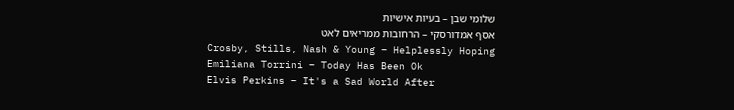שלומי שבן – בעיות אישיות
אסף אמדורסקי – הרחובות ממריאים לאט
Crosby, Stills, Nash & Young – Helplessly Hoping
Emiliana Torrini – Today Has Been Ok
Elvis Perkins – It's a Sad World After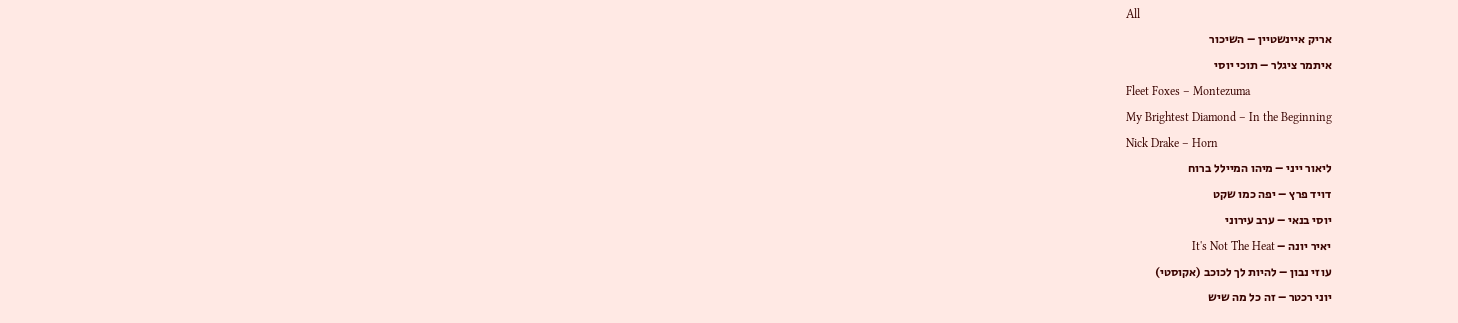All
אריק איינשטיין – השיכור
איתמר ציגלר – תוכי יוסי
Fleet Foxes – Montezuma
My Brightest Diamond – In the Beginning
Nick Drake – Horn
ליאור ייני – מיהו המיילל ברוח
דויד פרץ – יפה כמו שקט
יוסי בנאי – ערב עירוני
יאיר יונה – It's Not The Heat
עוזי נבון – להיות לך לכוכב (אקוסטי)
יוני רכטר – זה כל מה שיש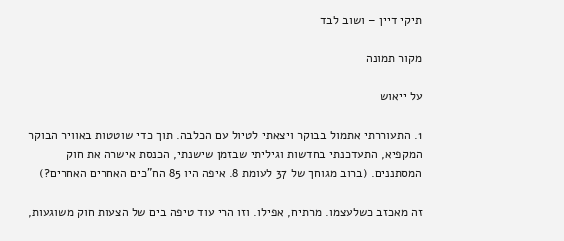תיקי דיין – ושוב לבד

מקור תמונה

על ייאוש

1. התעוררתי אתמול בבוקר ויצאתי לטיול עם הכלבה. תוך כדי שוטטות באוויר הבוקר המקפיא, התעדכנתי בחדשות וגיליתי שבזמן שישנתי, הכנסת אישרה את חוק המסתננים. (ברוב מגוחך של 37 לעומת 8. איפה היו 85 הח"כים האחרים האחרים?)

זה מאכזב כשלעצמו. מרתיח, אפילו. וזו הרי עוד טיפה בים של הצעות חוק משוגעות,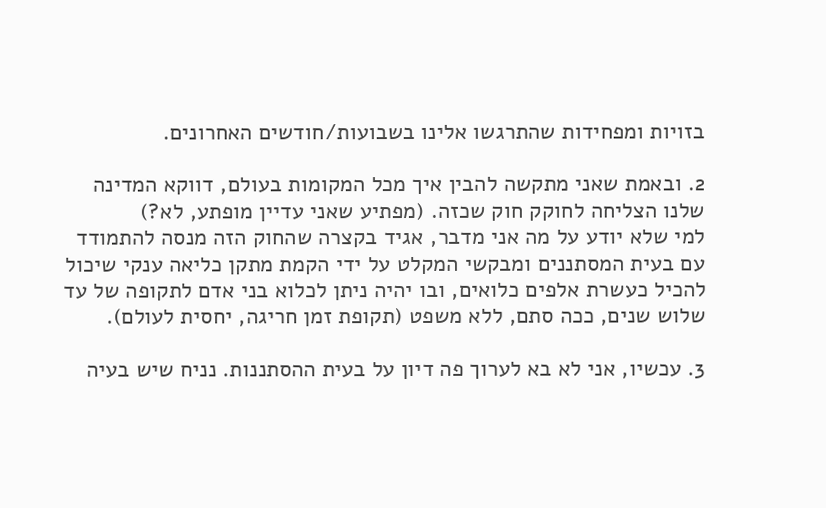בזויות ומפחידות שהתרגשו אלינו בשבועות/חודשים האחרונים.

2. ובאמת שאני מתקשה להבין איך מכל המקומות בעולם, דווקא המדינה שלנו הצליחה לחוקק חוק שכזה. (מפתיע שאני עדיין מופתע, לא?)
למי שלא יודע על מה אני מדבר, אגיד בקצרה שהחוק הזה מנסה להתמודד עם בעית המסתננים ומבקשי המקלט על ידי הקמת מתקן כליאה ענקי שיכול להכיל כעשרת אלפים כלואים, ובו יהיה ניתן לכלוא בני אדם לתקופה של עד שלוש שנים, ככה סתם, ללא משפט (תקופת זמן חריגה, יחסית לעולם).

3. עכשיו, אני לא בא לערוך פה דיון על בעית ההסתננות. נניח שיש בעיה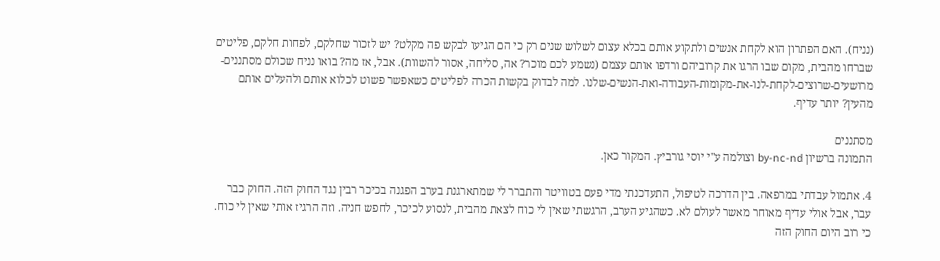(נניח). האם הפתרון הוא לקחת אנשים ולתקוע אותם בכלא עצום לשלוש שנים רק כי הם הגיעו לבקש פה מקלט? יש לזכור שחלקם, לפחות חלקם, פליטים שברחו מהבית, מקום שבו הרגו את קרוביהם ורדפו אותם עצמם (נשמע לכם מוכר? אה, סליחה, אסור להשוות). אבל, אז מה? בואו נניח שכולם מסתננים-מרושעים-שרוצים-לקחת-לנו-את-מקומות-העבודה-ואת-הנשים-שלנו. למה לבדוק בקשות הכרה לפליטים כשאפשר פשוט לכלוא אותם ולהעלים אותם מהעין? יותר עדיף.

מסתננים
התמונה ברשיון by-nc-nd וצולמה ע"י יוסי גורביץ. המקור כאן.

4. אתמול עבדתי במרפאה. בין הדרכה לטיפול, התעדכנתי מדי פעם בטוויטר והתברר לי שמתארגנת בערב הפגנה בכיכר רבין נגד החוק הזה. החוק כבר עבר, אבל אולי עדיף מאוחר מאשר לעולם לא. כשהגיע הערב, הרגשתי שאין לי כוח לצאת מהבית, לנסוע לכיכר, לחפש חניה. וזה הרגיז אותי שאין לי כוח. כי רוב היום החוק הזה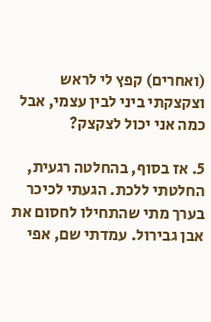(ואחרים) קפץ לי לראש וצקצקתי ביני לבין עצמי, אבל כמה אני יכול לצקצק?

5. אז בסוף, בהחלטה רגעית, החלטתי ללכת. הגעתי לכיכר בערך מתי שהתחילו לחסום את אבן גבירול. עמדתי שם, אפי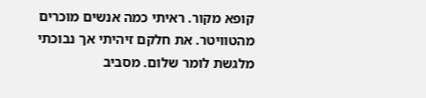קופא מקור. ראיתי כמה אנשים מוכרים מהטוויטר. את חלקם זיהיתי אך נבוכתי מלגשת לומר שלום. מסביב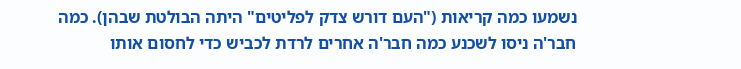נשמעו כמה קריאות ("העם דורש צדק לפליטים" היתה הבולטת שבהן). כמה חבר'ה ניסו לשכנע כמה חבר'ה אחרים לרדת לכביש כדי לחסום אותו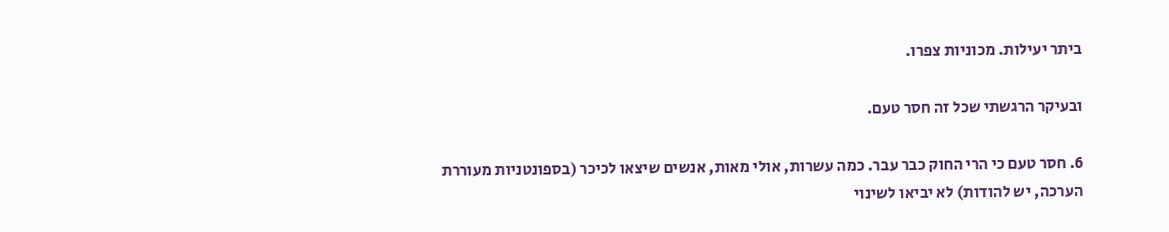ביתר יעילות. מכוניות צפרו.

ובעיקר הרגשתי שכל זה חסר טעם.

6. חסר טעם כי הרי החוק כבר עבר. כמה עשרות, אולי מאות, אנשים שיצאו לכיכר (בספונטניות מעוררת הערכה, יש להודות) לא יביאו לשינוי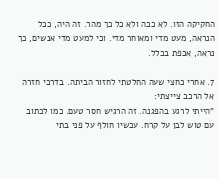החקיקה הזו. לא ככה ולא כל כך מהר. זה היה, ככל הנראה, מעט מדי ומאוחר מדי. וכי למעט מדי אנשים, כך נראה, אכפת בכלל.

7. אחרי כחצי שעה החלטתי לחזור הביתה. בדרכי חזרה אל הרכב צייצתי:
"הייתי לרגע בהפגנה. זה הרגיש חסר טעם. כמו לכתוב עם טוש לבן על קרח. עכשיו חולף על פני בתי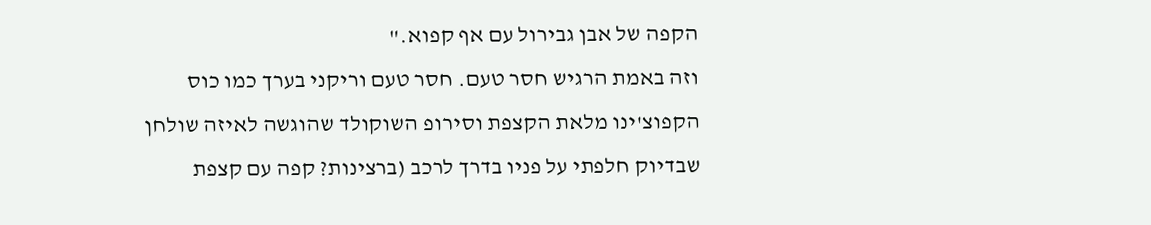הקפה של אבן גבירול עם אף קפוא."
וזה באמת הרגיש חסר טעם. חסר טעם וריקני בערך כמו כוס הקפוצ'ינו מלאת הקצפת וסירופ השוקולד שהוגשה לאיזה שולחן שבדיוק חלפתי על פניו בדרך לרכב (ברצינות? קפה עם קצפת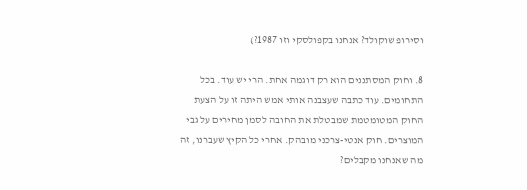וסירופ שוקולד? אנחנו בקפולסקי וזו 1987?)

8. וחוק המסתננים הוא רק דוגמה אחת. הרי יש עוד. בכל התחומים. עוד כתבה שעצבנה אותי אמש היתה זו על הצעת החוק המטומטמת שמבטלת את החובה לסמן מחירים על גבי המוצרים. חוק אנטי-צרכני מובהק. אחרי כל הקיץ שעברנו, זה מה שאנחנו מקבלים?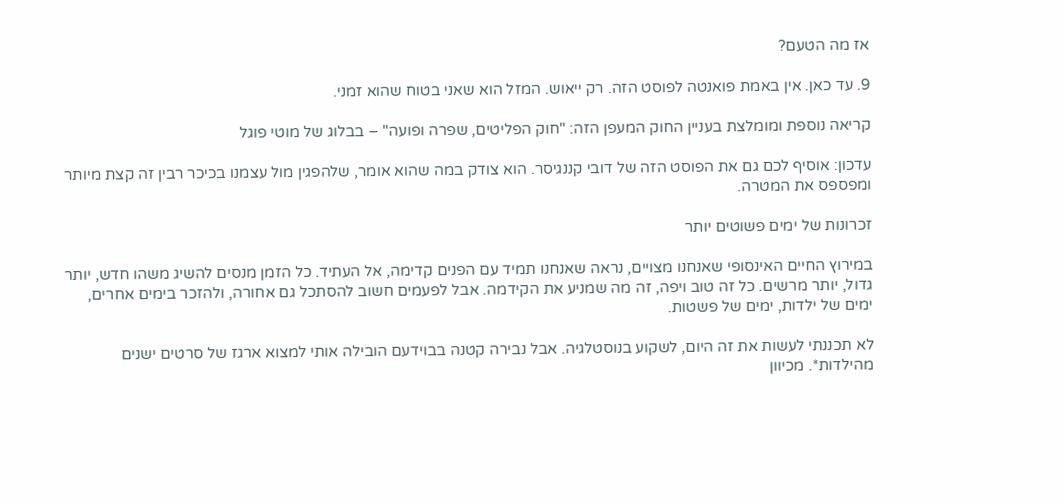אז מה הטעם?

9. עד כאן. אין באמת פואנטה לפוסט הזה. רק ייאוש. המזל הוא שאני בטוח שהוא זמני.

קריאה נוספת ומומלצת בעניין החוק המעפן הזה: "חוק הפליטים, שפרה ופועה" – בבלוג של מוטי פוגל

עדכון: אוסיף לכם גם את הפוסט הזה של דובי קננגיסר. הוא צודק במה שהוא אומר, שלהפגין מול עצמנו בכיכר רבין זה קצת מיותר ומפספס את המטרה.

זכרונות של ימים פשוטים יותר

במירוץ החיים האינסופי שאנחנו מצויים, נראה שאנחנו תמיד עם הפנים קדימה, אל העתיד. כל הזמן מנסים להשיג משהו חדש, יותר גדול, יותר מרשים. כל זה טוב ויפה, זה מה שמניע את הקידמה. אבל לפעמים חשוב להסתכל גם אחורה, ולהזכר בימים אחרים, ימים של ילדות, ימים של פשטות.

לא תכננתי לעשות את זה היום, לשקוע בנוסטלגיה. אבל נבירה קטנה בבוידעם הובילה אותי למצוא ארגז של סרטים ישנים מהילדות*. מכיוון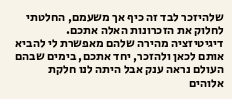שלהיזכר לבד זה כיף אך משעמם, החלטתי לחלוק את הזכרונות האלה אתכם.
דיגיטיזציה מהירה שלהם מאפשרת לי להביא אותם לכאן ולהזכר, יחד אתכם, בימים שבהם העולם נראה ענק אבל היתה לנו חלקת אלוהים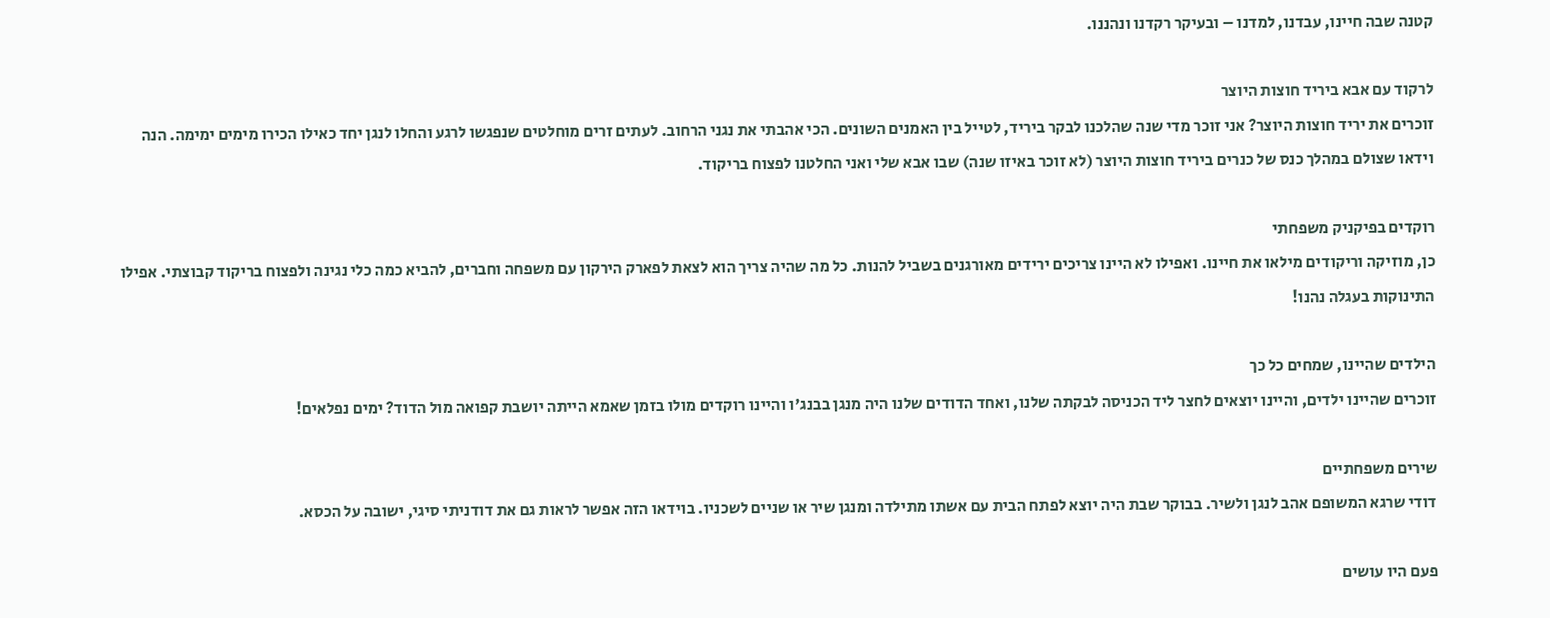קטנה שבה חיינו, עבדנו, למדנו – ובעיקר רקדנו ונהננו.

לרקוד עם אבא ביריד חוצות היוצר
זוכרים את יריד חוצות היוצר? אני זוכר מדי שנה שהלכנו לבקר ביריד, לטייל בין האמנים השונים. הכי אהבתי את נגני הרחוב. לעתים זרים מוחלטים שנפגשו לרגע והחלו לנגן יחד כאילו הכירו מימים ימימה. הנה וידאו שצולם במהלך כנס של כנרים ביריד חוצות היוצר (לא זוכר באיזו שנה) שבו אבא שלי ואני החלטנו לפצוח בריקוד.

רוקדים בפיקניק משפחתי
כן, מוזיקה וריקודים מילאו את חיינו. ואפילו לא היינו צריכים ירידים מאורגנים בשביל להנות. כל מה שהיה צריך הוא לצאת לפארק הירקון עם משפחה וחברים, להביא כמה כלי נגינה ולפצוח בריקוד קבוצתי. אפילו התינוקות בעגלה נהנו!

הילדים שהיינו, שמחים כל כך
זוכרים שהיינו ילדים, והיינו יוצאים לחצר ליד הכניסה לבקתה שלנו, ואחד הדודים שלנו היה מנגן בבנג'ו והיינו רוקדים מולו בזמן שאמא הייתה יושבת קפואה מול הדוד? ימים נפלאים!

שירים משפחתיים
דודי שרגא המשופם אהב לנגן ולשיר. בבוקר שבת היה יוצא לפתח הבית עם אשתו מתילדה ומנגן שיר או שניים לשכניו. בוידאו הזה אפשר לראות גם את דודניתי סיגי, ישובה על הכסא.

פעם היו עושים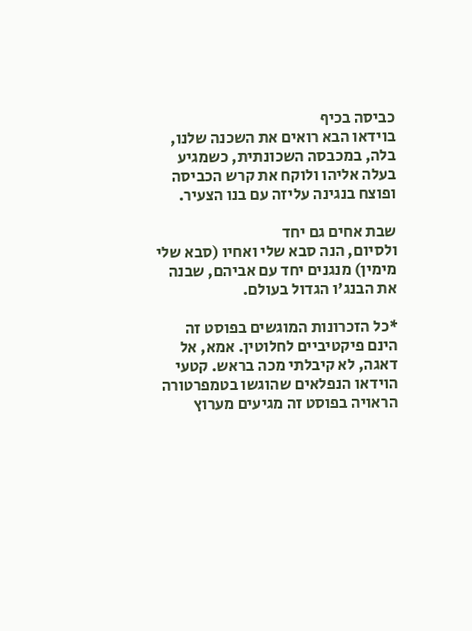כביסה בכיף
בוידאו הבא רואים את השכנה שלנו, בלה, במכבסה השכונתית, כשמגיע בעלה אליהו ולוקח את קרש הכביסה ופוצח בנגינה עליזה עם בנו הצעיר.

שבת אחים גם יחד
ולסיום, הנה סבא שלי ואחיו (סבא שלי מימין) מנגנים יחד עם אביהם, שבנה את הבנג'ו הגדול בעולם.

*כל הזכרונות המוגשים בפוסט זה הינם פיקטיביים לחלוטין. אמא, אל דאגה, לא קיבלתי מכה בראש. קטעי הוידאו הנפלאים שהוגשו בטמפרטורה הראויה בפוסט זה מגיעים מערוץ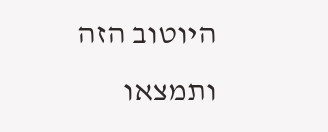היוטוב הזה ותמצאו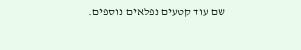שם עוד קטעים נפלאים נוספים.